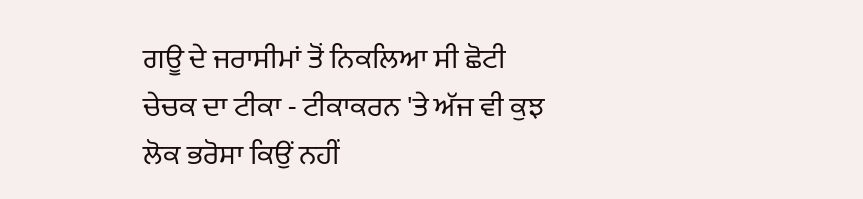ਗਊ ਦੇ ਜਰਾਸੀਮਾਂ ਤੋਂ ਨਿਕਲਿਆ ਸੀ ਛੋਟੀ ਚੇਚਕ ਦਾ ਟੀਕਾ - ਟੀਕਾਕਰਨ 'ਤੇ ਅੱਜ ਵੀ ਕੁਝ ਲੋਕ ਭਰੋਸਾ ਕਿਉਂ ਨਹੀਂ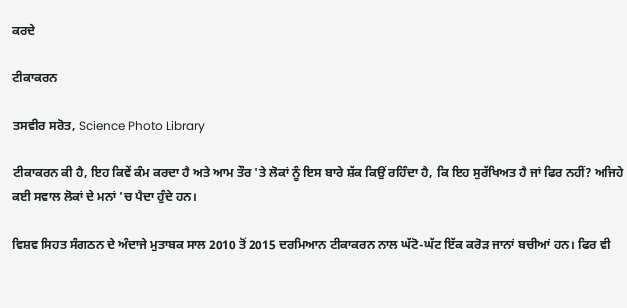ਕਰਦੇ

ਟੀਕਾਕਰਨ

ਤਸਵੀਰ ਸਰੋਤ, Science Photo Library

ਟੀਕਾਕਰਨ ਕੀ ਹੈ, ਇਹ ਕਿਵੇਂ ਕੰਮ ਕਰਦਾ ਹੈ ਅਤੇ ਆਮ ਤੌਰ 'ਤੇ ਲੋਕਾਂ ਨੂੰ ਇਸ ਬਾਰੇ ਸ਼ੱਕ ਕਿਉਂ ਰਹਿੰਦਾ ਹੈ, ਕਿ ਇਹ ਸੁਰੱਖਿਅਤ ਹੈ ਜਾਂ ਫਿਰ ਨਹੀਂ? ਅਜਿਹੇ ਕਈ ਸਵਾਲ ਲੋਕਾਂ ਦੇ ਮਨਾਂ 'ਚ ਪੈਦਾ ਹੁੰਦੇ ਹਨ।

ਵਿਸ਼ਵ ਸਿਹਤ ਸੰਗਠਨ ਦੇ ਅੰਦਾਜੇ ਮੁਤਾਬਕ ਸਾਲ 2010 ਤੋਂ 2015 ਦਰਮਿਆਨ ਟੀਕਾਕਰਨ ਨਾਲ ਘੱਟੋ-ਘੱਟ ਇੱਕ ਕਰੋੜ ਜਾਨਾਂ ਬਚੀਆਂ ਹਨ। ਫਿਰ ਵੀ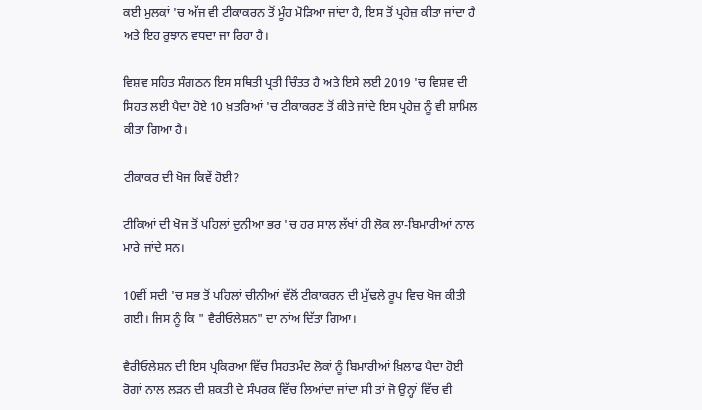ਕਈ ਮੁਲਕਾਂ 'ਚ ਅੱਜ ਵੀ ਟੀਕਾਕਰਨ ਤੋਂ ਮੂੰਹ ਮੋੜਿਆ ਜਾਂਦਾ ਹੈ, ਇਸ ਤੋਂ ਪ੍ਰਹੇਜ਼ ਕੀਤਾ ਜਾਂਦਾ ਹੈ ਅਤੇ ਇਹ ਰੁਝਾਨ ਵਧਦਾ ਜਾ ਰਿਹਾ ਹੈ।

ਵਿਸ਼ਵ ਸਹਿਤ ਸੰਗਠਨ ਇਸ ਸਥਿਤੀ ਪ੍ਰਤੀ ਚਿੰਤਤ ਹੈ ਅਤੇ ਇਸੇ ਲਈ 2019 'ਚ ਵਿਸ਼ਵ ਦੀ ਸਿਹਤ ਲਈ ਪੈਦਾ ਹੋਏ 10 ਖ਼ਤਰਿਆਂ 'ਚ ਟੀਕਾਕਰਣ ਤੋਂ ਕੀਤੇ ਜਾਂਦੇ ਇਸ ਪ੍ਰਹੇਜ਼ ਨੂੰ ਵੀ ਸ਼ਾਮਿਲ ਕੀਤਾ ਗਿਆ ਹੈ।

ਟੀਕਾਕਰ ਦੀ ਖੋਜ ਕਿਵੇਂ ਹੋਈ?

ਟੀਕਿਆਂ ਦੀ ਖੋਜ ਤੋਂ ਪਹਿਲਾਂ ਦੁਨੀਆ ਭਰ 'ਚ ਹਰ ਸਾਲ ਲੱਖਾਂ ਹੀ ਲੋਕ ਲਾ-ਬਿਮਾਰੀਆਂ ਨਾਲ ਮਾਰੇ ਜਾਂਦੇ ਸਨ।

10ਵੀਂ ਸਦੀ 'ਚ ਸਭ ਤੋਂ ਪਹਿਲਾਂ ਚੀਨੀਆਂ ਵੱਲੋਂ ਟੀਕਾਕਰਨ ਦੀ ਮੁੱਢਲੇ ਰੂਪ ਵਿਚ ਖੋਜ ਕੀਤੀ ਗਈ। ਜਿਸ ਨੂੰ ਕਿ " ਵੈਰੀਓਲੇਸ਼ਨ" ਦਾ ਨਾਂਅ ਦਿੱਤਾ ਗਿਆ।

ਵੈਰੀਓਲੇਸ਼ਨ ਦੀ ਇਸ ਪ੍ਰਕਿਰਆ ਵਿੱਚ ਸਿਹਤਮੰਦ ਲੋਕਾਂ ਨੂੰ ਬਿਮਾਰੀਆਂ ਖ਼ਿਲਾਫ ਪੈਦਾ ਹੋਈ ਰੋਗਾਂ ਨਾਲ ਲੜਨ ਦੀ ਸ਼ਕਤੀ ਦੇ ਸੰਪਰਕ ਵਿੱਚ ਲਿਆਂਦਾ ਜਾਂਦਾ ਸੀ ਤਾਂ ਜੋ ਉਨ੍ਹਾਂ ਵਿੱਚ ਵੀ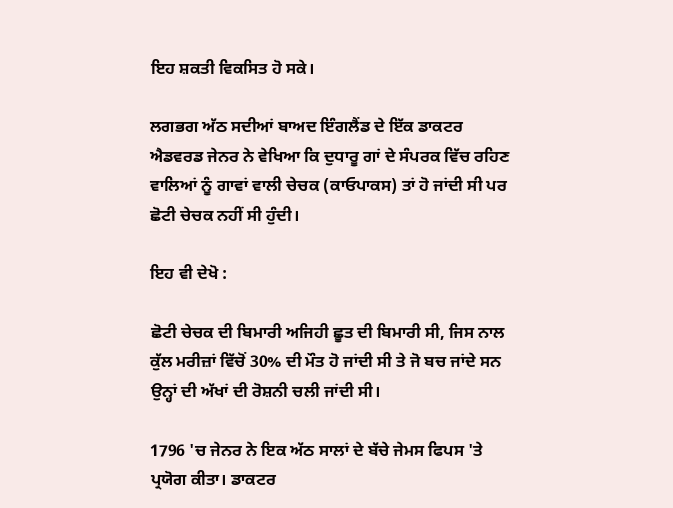ਇਹ ਸ਼ਕਤੀ ਵਿਕਸਿਤ ਹੋ ਸਕੇ।

ਲਗਭਗ ਅੱਠ ਸਦੀਆਂ ਬਾਅਦ ਇੰਗਲੈਂਡ ਦੇ ਇੱਕ ਡਾਕਟਰ ਐਡਵਰਡ ਜੇਨਰ ਨੇ ਵੇਖਿਆ ਕਿ ਦੁਧਾਰੂ ਗਾਂ ਦੇ ਸੰਪਰਕ ਵਿੱਚ ਰਹਿਣ ਵਾਲਿਆਂ ਨੂੰ ਗਾਵਾਂ ਵਾਲੀ ਚੇਚਕ (ਕਾਓਪਾਕਸ) ਤਾਂ ਹੋ ਜਾਂਦੀ ਸੀ ਪਰ ਛੋਟੀ ਚੇਚਕ ਨਹੀਂ ਸੀ ਹੁੰਦੀ।

ਇਹ ਵੀ ਦੇਖੋ :

ਛੋਟੀ ਚੇਚਕ ਦੀ ਬਿਮਾਰੀ ਅਜਿਹੀ ਛੂਤ ਦੀ ਬਿਮਾਰੀ ਸੀ, ਜਿਸ ਨਾਲ ਕੁੱਲ ਮਰੀਜ਼ਾਂ ਵਿੱਚੋਂ 30% ਦੀ ਮੌਤ ਹੋ ਜਾਂਦੀ ਸੀ ਤੇ ਜੋ ਬਚ ਜਾਂਦੇ ਸਨ ਉਨ੍ਹਾਂ ਦੀ ਅੱਖਾਂ ਦੀ ਰੋਸ਼ਨੀ ਚਲੀ ਜਾਂਦੀ ਸੀ।

1796 'ਚ ਜੇਨਰ ਨੇ ਇਕ ਅੱਠ ਸਾਲਾਂ ਦੇ ਬੱਚੇ ਜੇਮਸ ਫਿਪਸ 'ਤੇ ਪ੍ਰਯੋਗ ਕੀਤਾ। ਡਾਕਟਰ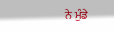ਨੇ ਮੁੰਡੇ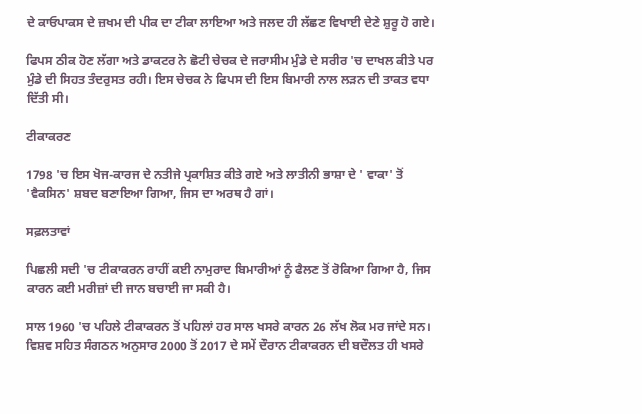ਦੇ ਕਾਓਪਾਕਸ ਦੇ ਜ਼ਖਮ ਦੀ ਪੀਕ ਦਾ ਟੀਕਾ ਲਾਇਆ ਅਤੇ ਜਲਦ ਹੀ ਲੱਛਣ ਵਿਖਾਈ ਦੇਣੇ ਸ਼ੁਰੂ ਹੋ ਗਏ।

ਫਿਪਸ ਠੀਕ ਹੋਣ ਲੱਗਾ ਅਤੇ ਡਾਕਟਰ ਨੇ ਛੋਟੀ ਚੇਚਕ ਦੇ ਜਰਾਸੀਮ ਮੁੰਡੇ ਦੇ ਸਰੀਰ 'ਚ ਦਾਖਲ ਕੀਤੇ ਪਰ ਮੁੰਡੇ ਦੀ ਸਿਹਤ ਤੰਦਰੁਸਤ ਰਹੀ। ਇਸ ਚੇਚਕ ਨੇ ਫਿਪਸ ਦੀ ਇਸ ਬਿਮਾਰੀ ਨਾਲ ਲੜਨ ਦੀ ਤਾਕਤ ਵਧਾ ਦਿੱਤੀ ਸੀ।

ਟੀਕਾਕਰਣ

1798 'ਚ ਇਸ ਖੋਜ-ਕਾਰਜ ਦੇ ਨਤੀਜੇ ਪ੍ਰਕਾਸ਼ਿਤ ਕੀਤੇ ਗਏ ਅਤੇ ਲਾਤੀਨੀ ਭਾਸ਼ਾ ਦੇ ' ਵਾਕਾ' ਤੋਂ 'ਵੈਕਸਿਨ' ਸ਼ਬਦ ਬਣਾਇਆ ਗਿਆ, ਜਿਸ ਦਾ ਅਰਥ ਹੈ ਗਾਂ।

ਸਫ਼ਲਤਾਵਾਂ

ਪਿਛਲੀ ਸਦੀ 'ਚ ਟੀਕਾਕਰਨ ਰਾਹੀਂ ਕਈ ਨਾਮੁਰਾਦ ਬਿਮਾਰੀਆਂ ਨੂੰ ਫੈਲਣ ਤੋਂ ਰੋਕਿਆ ਗਿਆ ਹੈ, ਜਿਸ ਕਾਰਨ ਕਈ ਮਰੀਜ਼ਾਂ ਦੀ ਜਾਨ ਬਚਾਈ ਜਾ ਸਕੀ ਹੈ।

ਸਾਲ 1960 'ਚ ਪਹਿਲੇ ਟੀਕਾਕਰਨ ਤੋਂ ਪਹਿਲਾਂ ਹਰ ਸਾਲ ਖਸਰੇ ਕਾਰਨ 26 ਲੱਖ ਲੋਕ ਮਰ ਜਾਂਦੇ ਸਨ। ਵਿਸ਼ਵ ਸਹਿਤ ਸੰਗਠਨ ਅਨੁਸਾਰ 2000 ਤੋਂ 2017 ਦੇ ਸਮੇਂ ਦੌਰਾਨ ਟੀਕਾਕਰਨ ਦੀ ਬਦੌਲਤ ਹੀ ਖਸਰੇ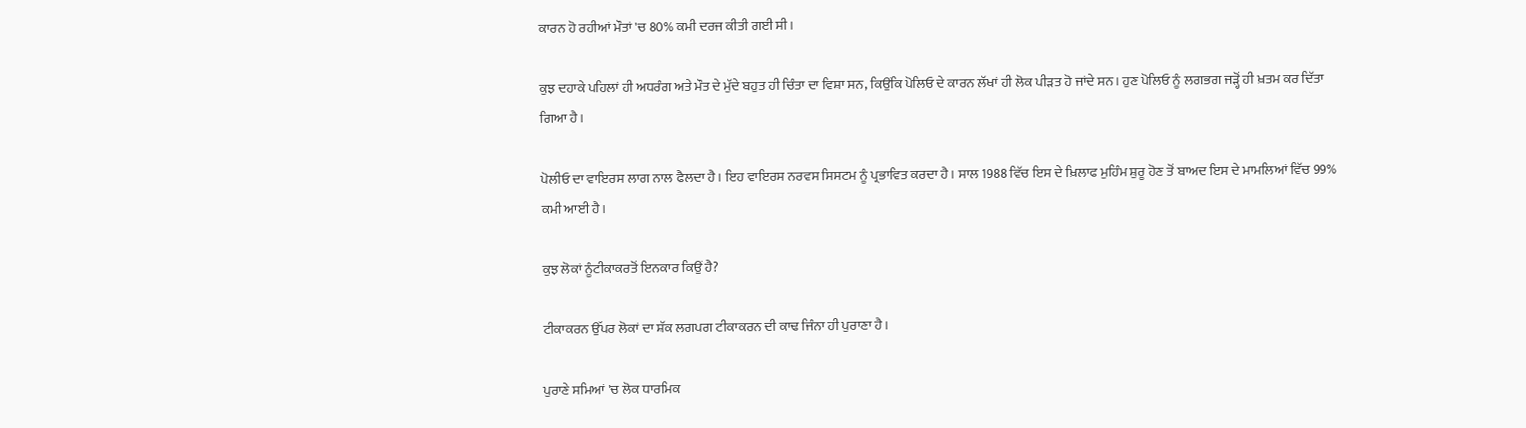ਕਾਰਨ ਹੋ ਰਹੀਆਂ ਮੌਤਾਂ 'ਚ 80% ਕਮੀ ਦਰਜ ਕੀਤੀ ਗਈ ਸੀ।

ਕੁਝ ਦਹਾਕੇ ਪਹਿਲਾਂ ਹੀ ਅਧਰੰਗ ਅਤੇ ਮੌਤ ਦੇ ਮੁੱਦੇ ਬਹੁਤ ਹੀ ਚਿੰਤਾ ਦਾ ਵਿਸ਼ਾ ਸਨ, ਕਿਉਂਕਿ ਪੋਲਿਓ ਦੇ ਕਾਰਨ ਲੱਖਾਂ ਹੀ ਲੋਕ ਪੀੜਤ ਹੋ ਜਾਂਦੇ ਸਨ। ਹੁਣ ਪੋਲਿਓ ਨੂੰ ਲਗਭਗ ਜੜ੍ਹੋਂ ਹੀ ਖ਼ਤਮ ਕਰ ਦਿੱਤਾ ਗਿਆ ਹੈ।

ਪੋਲੀਓ ਦਾ ਵਾਇਰਸ ਲਾਗ ਨਾਲ ਫੈਲਦਾ ਹੈ। ਇਹ ਵਾਇਰਸ ਨਰਵਸ ਸਿਸਟਮ ਨੂੰ ਪ੍ਰਭਾਵਿਤ ਕਰਦਾ ਹੈ। ਸਾਲ 1988 ਵਿੱਚ ਇਸ ਦੇ ਖ਼ਿਲਾਫ ਮੁਹਿੰਮ ਸ਼ੁਰੂ ਹੋਣ ਤੋਂ ਬਾਅਦ ਇਸ ਦੇ ਮਾਮਲਿਆਂ ਵਿੱਚ 99% ਕਮੀ ਆਈ ਹੈ।

ਕੁਝ ਲੋਕਾਂ ਨੂੰਟੀਕਾਕਰਤੋਂ ਇਨਕਾਰ ਕਿਉਂ ਹੈ?

ਟੀਕਾਕਰਨ ਉੱਪਰ ਲੋਕਾਂ ਦਾ ਸ਼ੱਕ ਲਗਪਗ ਟੀਕਾਕਰਨ ਦੀ ਕਾਢ ਜਿੰਨਾ ਹੀ ਪੁਰਾਣਾ ਹੈ।

ਪੁਰਾਣੇ ਸਮਿਆਂ 'ਚ ਲੋਕ ਧਾਰਮਿਕ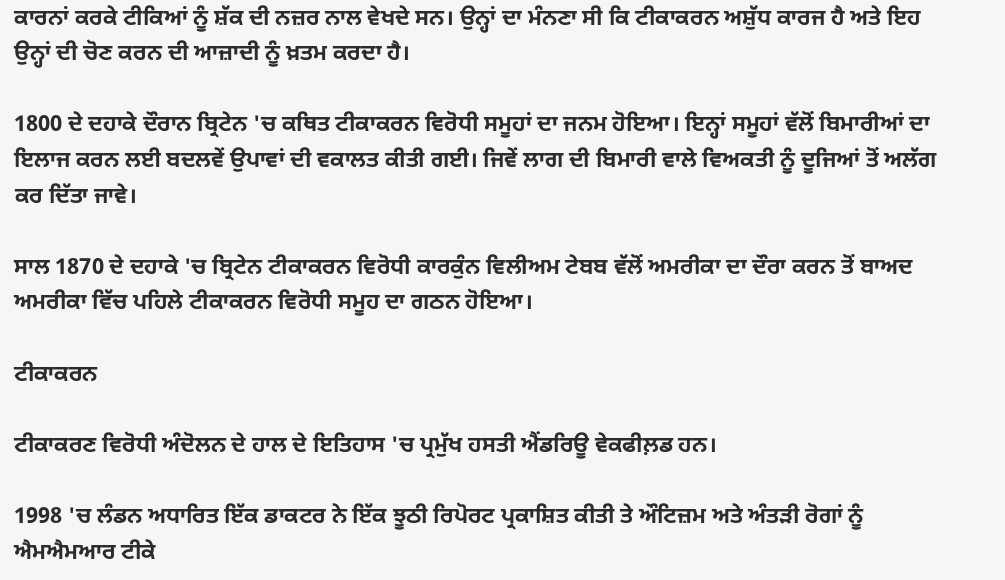ਕਾਰਨਾਂ ਕਰਕੇ ਟੀਕਿਆਂ ਨੂੰ ਸ਼ੱਕ ਦੀ ਨਜ਼ਰ ਨਾਲ ਵੇਖਦੇ ਸਨ। ਉਨ੍ਹਾਂ ਦਾ ਮੰਨਣਾ ਸੀ ਕਿ ਟੀਕਾਕਰਨ ਅਸ਼ੁੱਧ ਕਾਰਜ ਹੈ ਅਤੇ ਇਹ ਉਨ੍ਹਾਂ ਦੀ ਚੋਣ ਕਰਨ ਦੀ ਆਜ਼ਾਦੀ ਨੂੰ ਖ਼ਤਮ ਕਰਦਾ ਹੈ।

1800 ਦੇ ਦਹਾਕੇ ਦੌਰਾਨ ਬ੍ਰਿਟੇਨ 'ਚ ਕਥਿਤ ਟੀਕਾਕਰਨ ਵਿਰੋਧੀ ਸਮੂਹਾਂ ਦਾ ਜਨਮ ਹੋਇਆ। ਇਨ੍ਹਾਂ ਸਮੂਹਾਂ ਵੱਲੋਂ ਬਿਮਾਰੀਆਂ ਦਾ ਇਲਾਜ ਕਰਨ ਲਈ ਬਦਲਵੇਂ ਉਪਾਵਾਂ ਦੀ ਵਕਾਲਤ ਕੀਤੀ ਗਈ। ਜਿਵੇਂ ਲਾਗ ਦੀ ਬਿਮਾਰੀ ਵਾਲੇ ਵਿਅਕਤੀ ਨੂੰ ਦੂਜਿਆਂ ਤੋਂ ਅਲੱਗ ਕਰ ਦਿੱਤਾ ਜਾਵੇ।

ਸਾਲ 1870 ਦੇ ਦਹਾਕੇ 'ਚ ਬ੍ਰਿਟੇਨ ਟੀਕਾਕਰਨ ਵਿਰੋਧੀ ਕਾਰਕੁੰਨ ਵਿਲੀਅਮ ਟੇਬਬ ਵੱਲੋਂ ਅਮਰੀਕਾ ਦਾ ਦੌਰਾ ਕਰਨ ਤੋਂ ਬਾਅਦ ਅਮਰੀਕਾ ਵਿੱਚ ਪਹਿਲੇ ਟੀਕਾਕਰਨ ਵਿਰੋਧੀ ਸਮੂਹ ਦਾ ਗਠਨ ਹੋਇਆ।

ਟੀਕਾਕਰਨ

ਟੀਕਾਕਰਣ ਵਿਰੋਧੀ ਅੰਦੋਲਨ ਦੇ ਹਾਲ ਦੇ ਇਤਿਹਾਸ 'ਚ ਪ੍ਰਮੁੱਖ ਹਸਤੀ ਐਂਡਰਿਊ ਵੇਕਫੀਲ਼ਡ ਹਨ।

1998 'ਚ ਲੰਡਨ ਅਧਾਰਿਤ ਇੱਕ ਡਾਕਟਰ ਨੇ ਇੱਕ ਝੂਠੀ ਰਿਪੋਰਟ ਪ੍ਰਕਾਸ਼ਿਤ ਕੀਤੀ ਤੇ ਔਟਿਜ਼ਮ ਅਤੇ ਅੰਤੜੀ ਰੋਗਾਂ ਨੂੰ ਐਮਐਮਆਰ ਟੀਕੇ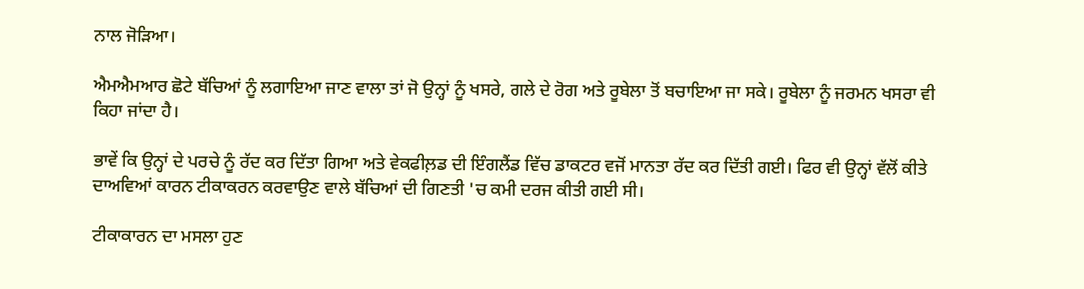ਨਾਲ ਜੋੜਿਆ।

ਐਮਐਮਆਰ ਛੋਟੇ ਬੱਚਿਆਂ ਨੂੰ ਲਗਾਇਆ ਜਾਣ ਵਾਲਾ ਤਾਂ ਜੋ ਉਨ੍ਹਾਂ ਨੂੰ ਖਸਰੇ, ਗਲੇ ਦੇ ਰੋਗ ਅਤੇ ਰੂਬੇਲਾ ਤੋਂ ਬਚਾਇਆ ਜਾ ਸਕੇ। ਰੂਬੇਲਾ ਨੂੰ ਜਰਮਨ ਖਸਰਾ ਵੀ ਕਿਹਾ ਜਾਂਦਾ ਹੈ।

ਭਾਵੇਂ ਕਿ ਉਨ੍ਹਾਂ ਦੇ ਪਰਚੇ ਨੂੰ ਰੱਦ ਕਰ ਦਿੱਤਾ ਗਿਆ ਅਤੇ ਵੇਕਫੀਲ਼ਡ ਦੀ ਇੰਗਲੈਂਡ ਵਿੱਚ ਡਾਕਟਰ ਵਜੋਂ ਮਾਨਤਾ ਰੱਦ ਕਰ ਦਿੱਤੀ ਗਈ। ਫਿਰ ਵੀ ਉਨ੍ਹਾਂ ਵੱਲੋਂ ਕੀਤੇ ਦਾਅਵਿਆਂ ਕਾਰਨ ਟੀਕਾਕਰਨ ਕਰਵਾਉਣ ਵਾਲੇ ਬੱਚਿਆਂ ਦੀ ਗਿਣਤੀ 'ਚ ਕਮੀ ਦਰਜ ਕੀਤੀ ਗਈ ਸੀ।

ਟੀਕਾਕਾਰਨ ਦਾ ਮਸਲਾ ਹੁਣ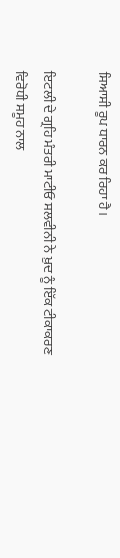ਸਿਆਸੀ ਰੂਪ ਧਾਰਨ ਕਰ ਰਿਹਾ ਹੈ।

ਇਟਲੀ ਦੇ ਗ੍ਰਹਿ ਮੰਤਰੀ ਮਾਟੀਓ ਸਲਵੀਨੀ ਨੇ ਖ਼ੁਦ ਨੂੰ ਇੱਕ ਟੀਕਾਕਰਣ ਵਿਰੋਧੀ ਸਮੂਹ ਨਾਲ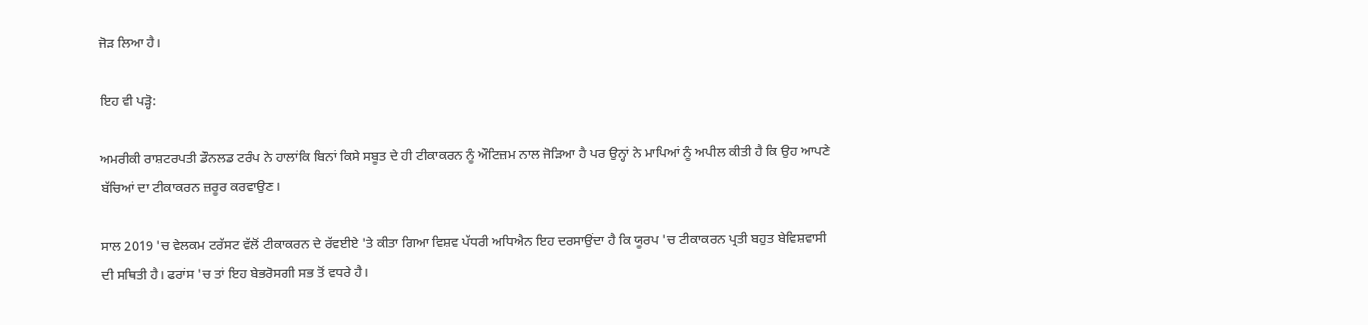ਜੋੜ ਲਿਆ ਹੈ।

ਇਹ ਵੀ ਪੜ੍ਹੋ:

ਅਮਰੀਕੀ ਰਾਸ਼ਟਰਪਤੀ ਡੌਨਲਡ ਟਰੰਪ ਨੇ ਹਾਲਾਂਕਿ ਬਿਨਾਂ ਕਿਸੇ ਸਬੂਤ ਦੇ ਹੀ ਟੀਕਾਕਰਨ ਨੂੰ ਔਟਿਜ਼ਮ ਨਾਲ ਜੋੜਿਆ ਹੈ ਪਰ ਉਨ੍ਹਾਂ ਨੇ ਮਾਪਿਆਂ ਨੂੰ ਅਪੀਲ ਕੀਤੀ ਹੈ ਕਿ ਉਹ ਆਪਣੇ ਬੱਚਿਆਂ ਦਾ ਟੀਕਾਕਰਨ ਜ਼ਰੂਰ ਕਰਵਾਉਣ।

ਸਾਲ 2019 'ਚ ਵੇਲਕਮ ਟਰੱਸਟ ਵੱਲੋਂ ਟੀਕਾਕਰਨ ਦੇ ਰੱਵਈਏ 'ਤੇ ਕੀਤਾ ਗਿਆ ਵਿਸ਼ਵ ਪੱਧਰੀ ਅਧਿਐਨ ਇਹ ਦਰਸਾਉਂਦਾ ਹੈ ਕਿ ਯੂਰਪ 'ਚ ਟੀਕਾਕਰਨ ਪ੍ਰਤੀ ਬਹੁਤ ਬੇਵਿਸ਼ਵਾਸੀ ਦੀ ਸਥਿਤੀ ਹੈ। ਫਰਾਂਸ 'ਚ ਤਾਂ ਇਹ ਬੇਭਰੋਸਗੀ ਸਭ ਤੋਂ ਵਧਰੇ ਹੈ।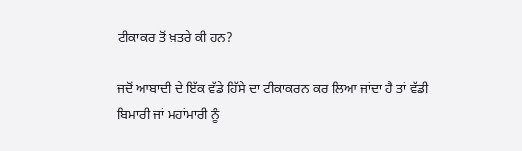ਟੀਕਾਕਰ ਤੋਂ ਖ਼ਤਰੇ ਕੀ ਹਨ?

ਜਦੋਂ ਆਬਾਦੀ ਦੇ ਇੱਕ ਵੱਡੇ ਹਿੱਸੇ ਦਾ ਟੀਕਾਕਰਨ ਕਰ ਲਿਆ ਜਾਂਦਾ ਹੈ ਤਾਂ ਵੱਡੀ ਬਿਮਾਰੀ ਜਾਂ ਮਹਾਂਮਾਰੀ ਨੂੰ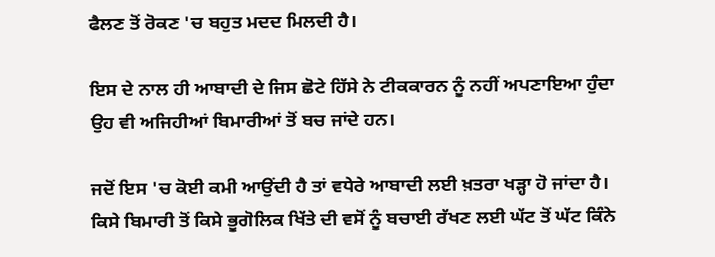ਫੈਲਣ ਤੋਂ ਰੋਕਣ 'ਚ ਬਹੁਤ ਮਦਦ ਮਿਲਦੀ ਹੈ।

ਇਸ ਦੇ ਨਾਲ ਹੀ ਆਬਾਦੀ ਦੇ ਜਿਸ ਛੋਟੇ ਹਿੱਸੇ ਨੇ ਟੀਕਕਾਰਨ ਨੂੰ ਨਹੀਂ ਅਪਣਾਇਆ ਹੁੰਦਾ ਉਹ ਵੀ ਅਜਿਹੀਆਂ ਬਿਮਾਰੀਆਂ ਤੋਂ ਬਚ ਜਾਂਦੇ ਹਨ।

ਜਦੋਂ ਇਸ 'ਚ ਕੋਈ ਕਮੀ ਆਉਂਦੀ ਹੈ ਤਾਂ ਵਧੇਰੇ ਆਬਾਦੀ ਲਈ ਖ਼ਤਰਾ ਖੜ੍ਹਾ ਹੋ ਜਾਂਦਾ ਹੈ। ਕਿਸੇ ਬਿਮਾਰੀ ਤੋਂ ਕਿਸੇ ਭੂਗੋਲਿਕ ਖਿੱਤੇ ਦੀ ਵਸੋਂ ਨੂੰ ਬਚਾਈ ਰੱਖਣ ਲਈ ਘੱਟ ਤੋਂ ਘੱਟ ਕਿੰਨੇ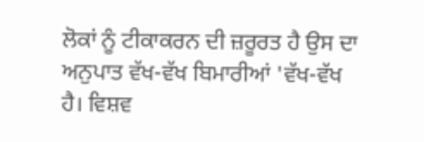ਲੋਕਾਂ ਨੂੰ ਟੀਕਾਕਰਨ ਦੀ ਜ਼ਰੂਰਤ ਹੈ ਉਸ ਦਾ ਅਨੁਪਾਤ ਵੱਖ-ਵੱਖ ਬਿਮਾਰੀਆਂ 'ਵੱਖ-ਵੱਖ ਹੈ। ਵਿਸ਼ਵ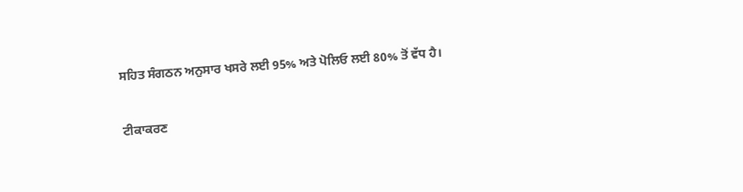ਸਹਿਤ ਸੰਗਠਨ ਅਨੁਸਾਰ ਖਸਰੇ ਲਈ 95% ਅਤੇ ਪੋਲਿਓ ਲਈ 80% ਤੋਂ ਵੱਧ ਹੈ।

ਟੀਕਾਕਰਣ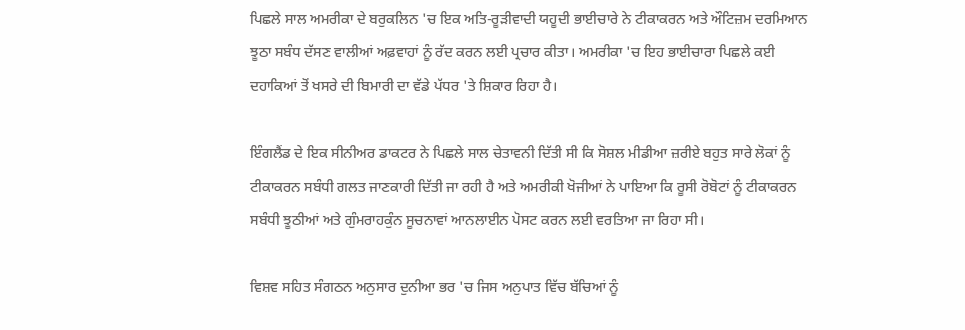ਪਿਛਲੇ ਸਾਲ ਅਮਰੀਕਾ ਦੇ ਬਰੁਕਲਿਨ 'ਚ ਇਕ ਅਤਿ-ਰੂੜੀਵਾਦੀ ਯਹੂਦੀ ਭਾਈਚਾਰੇ ਨੇ ਟੀਕਾਕਰਨ ਅਤੇ ਔਟਿਜ਼ਮ ਦਰਮਿਆਨ ਝੂਠਾ ਸਬੰਧ ਦੱਸਣ ਵਾਲੀਆਂ ਅਫ਼ਵਾਹਾਂ ਨੂੰ ਰੱਦ ਕਰਨ ਲਈ ਪ੍ਰਚਾਰ ਕੀਤਾ। ਅਮਰੀਕਾ 'ਚ ਇਹ ਭਾਈਚਾਰਾ ਪਿਛਲੇ ਕਈ ਦਹਾਕਿਆਂ ਤੋਂ ਖਸਰੇ ਦੀ ਬਿਮਾਰੀ ਦਾ ਵੱਡੇ ਪੱਧਰ 'ਤੇ ਸ਼ਿਕਾਰ ਰਿਹਾ ਹੈ।

ਇੰਗਲੈਂਡ ਦੇ ਇਕ ਸੀਨੀਅਰ ਡਾਕਟਰ ਨੇ ਪਿਛਲੇ ਸਾਲ ਚੇਤਾਵਨੀ ਦਿੱਤੀ ਸੀ ਕਿ ਸੋਸ਼ਲ ਮੀਡੀਆ ਜ਼ਰੀਏ ਬਹੁਤ ਸਾਰੇ ਲੋਕਾਂ ਨੂੰ ਟੀਕਾਕਰਨ ਸਬੰਧੀ ਗਲਤ ਜਾਣਕਾਰੀ ਦਿੱਤੀ ਜਾ ਰਹੀ ਹੈ ਅਤੇ ਅਮਰੀਕੀ ਖੋਜੀਆਂ ਨੇ ਪਾਇਆ ਕਿ ਰੂਸੀ ਰੋਬੋਟਾਂ ਨੂੰ ਟੀਕਾਕਰਨ ਸਬੰਧੀ ਝੂਠੀਆਂ ਅਤੇ ਗੁੰਮਰਾਹਕੁੰਨ ਸੂਚਨਾਵਾਂ ਆਨਲਾਈਨ ਪੋਸਟ ਕਰਨ ਲਈ ਵਰਤਿਆ ਜਾ ਰਿਹਾ ਸੀ।

ਵਿਸ਼ਵ ਸਹਿਤ ਸੰਗਠਨ ਅਨੁਸਾਰ ਦੁਨੀਆ ਭਰ 'ਚ ਜਿਸ ਅਨੁਪਾਤ ਵਿੱਚ ਬੱਚਿਆਂ ਨੂੰ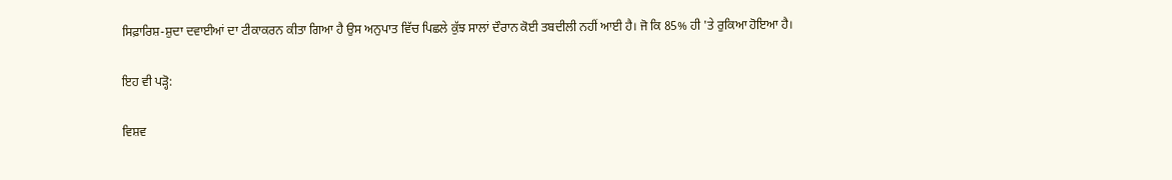ਸਿਫ਼ਾਰਿਸ਼-ਸ਼ੁਦਾ ਦਵਾਈਆਂ ਦਾ ਟੀਕਾਕਰਨ ਕੀਤਾ ਗਿਆ ਹੈ ਉਸ ਅਨੁਪਾਤ ਵਿੱਚ ਪਿਛਲੇ ਕੁੱਝ ਸਾਲਾਂ ਦੌਰਾਨ ਕੋਈ ਤਬਦੀਲੀ ਨਹੀਂ ਆਈ ਹੈ। ਜੋ ਕਿ 85% ਹੀ 'ਤੇ ਰੁਕਿਆ ਹੋਇਆ ਹੈ।

ਇਹ ਵੀ ਪੜ੍ਹੋ:

ਵਿਸ਼ਵ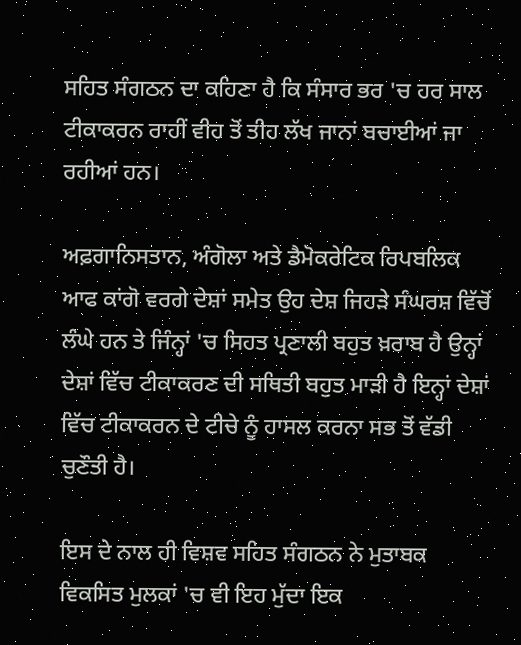ਸਹਿਤ ਸੰਗਠਨ ਦਾ ਕਹਿਣਾ ਹੈ ਕਿ ਸੰਸਾਰ ਭਰ 'ਚ ਹਰ ਸਾਲ ਟੀਕਾਕਰਨ ਰਾਹੀਂ ਵੀਹ ਤੋਂ ਤੀਹ ਲੱਖ ਜਾਨਾਂ ਬਚਾਈਆਂ ਜਾ ਰਹੀਆਂ ਹਨ।

ਅਫ਼ਗਾਨਿਸਤਾਨ, ਅੰਗੋਲਾ ਅਤੇ ਡੈਮੋਕਰੇਟਿਕ ਰਿਪਬਲਿਕ ਆਫ ਕਾਂਗੋ ਵਰਗੇ ਦੇਸ਼ਾਂ ਸਮੇਤ ਉਹ ਦੇਸ਼ ਜਿਹੜੇ ਸੰਘਰਸ਼ ਵਿੱਚੋਂ ਲੰਘੇ ਹਨ ਤੇ ਜਿੰਨ੍ਹਾਂ 'ਚ ਸਿਹਤ ਪ੍ਰਣਾਲੀ ਬਹੁਤ ਖ਼ਰਾਬ ਹੈ ਉਨ੍ਹਾਂ ਦੇਸ਼ਾਂ ਵਿੱਚ ਟੀਕਾਕਰਣ ਦੀ ਸਥਿਤੀ ਬਹੁਤ ਮਾੜੀ ਹੈ ਇਨ੍ਹਾਂ ਦੇਸ਼ਾਂ ਵਿੱਚ ਟੀਕਾਕਰਨ ਦੇ ਟੀਚੇ ਨੂੰ ਹਾਸਲ ਕਰਨਾ ਸਭ ਤੋਂ ਵੱਡੀ ਚੁਣੌਤੀ ਹੈ।

ਇਸ ਦੇ ਨਾਲ ਹੀ ਵਿਸ਼ਵ ਸਹਿਤ ਸੰਗਠਨ ਨੇ ਮੁਤਾਬਕ ਵਿਕਸਿਤ ਮੁਲਕਾਂ 'ਚ ਵੀ ਇਹ ਮੁੱਦਾ ਇਕ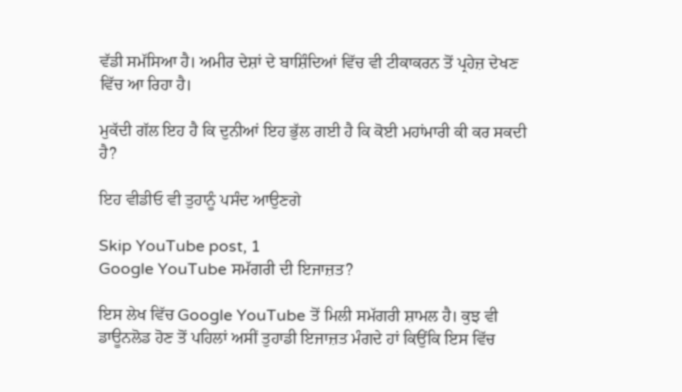ਵੱਡੀ ਸਮੱਸਿਆ ਹੈ। ਅਮੀਰ ਦੇਸ਼ਾਂ ਦੇ ਬਾਸ਼ਿੰਦਿਆਂ ਵਿੱਚ ਵੀ ਟੀਕਾਕਰਨ ਤੋਂ ਪ੍ਰਹੇਜ਼ ਦੇਖਣ ਵਿੱਚ ਆ ਰਿਹਾ ਹੈ।

ਮੁਕੱਦੀ ਗੱਲ ਇਹ ਹੈ ਕਿ ਦੁਨੀਆਂ ਇਹ ਭੁੱਲ ਗਈ ਹੈ ਕਿ ਕੋਈ ਮਹਾਂਮਾਰੀ ਕੀ ਕਰ ਸਕਦੀ ਹੈ?

ਇਹ ਵੀਡੀਓ ਵੀ ਤੁਹਾਨੂੰ ਪਸੰਦ ਆਉਣਗੇ

Skip YouTube post, 1
Google YouTube ਸਮੱਗਰੀ ਦੀ ਇਜਾਜ਼ਤ?

ਇਸ ਲੇਖ ਵਿੱਚ Google YouTube ਤੋਂ ਮਿਲੀ ਸਮੱਗਰੀ ਸ਼ਾਮਲ ਹੈ। ਕੁਝ ਵੀ ਡਾਊਨਲੋਡ ਹੋਣ ਤੋਂ ਪਹਿਲਾਂ ਅਸੀਂ ਤੁਹਾਡੀ ਇਜਾਜ਼ਤ ਮੰਗਦੇ ਹਾਂ ਕਿਉਂਕਿ ਇਸ ਵਿੱਚ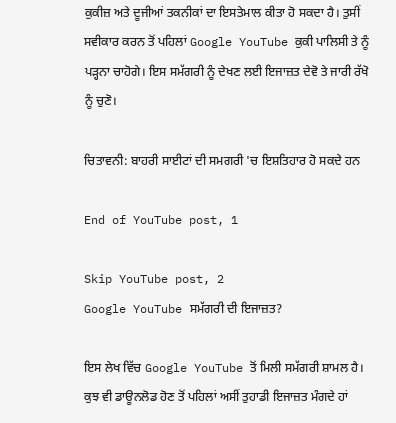ਕੁਕੀਜ਼ ਅਤੇ ਦੂਜੀਆਂ ਤਕਨੀਕਾਂ ਦਾ ਇਸਤੇਮਾਲ ਕੀਤਾ ਹੋ ਸਕਦਾ ਹੈ। ਤੁਸੀਂ ਸਵੀਕਾਰ ਕਰਨ ਤੋਂ ਪਹਿਲਾਂ Google YouTube ਕੁਕੀ ਪਾਲਿਸੀ ਤੇ ਨੂੰ ਪੜ੍ਹਨਾ ਚਾਹੋਗੇ। ਇਸ ਸਮੱਗਰੀ ਨੂੰ ਦੇਖਣ ਲਈ ਇਜਾਜ਼ਤ ਦੇਵੋ ਤੇ ਜਾਰੀ ਰੱਖੋ ਨੂੰ ਚੁਣੋ।

ਚਿਤਾਵਨੀ: ਬਾਹਰੀ ਸਾਈਟਾਂ ਦੀ ਸਮਗਰੀ 'ਚ ਇਸ਼ਤਿਹਾਰ ਹੋ ਸਕਦੇ ਹਨ

End of YouTube post, 1

Skip YouTube post, 2
Google YouTube ਸਮੱਗਰੀ ਦੀ ਇਜਾਜ਼ਤ?

ਇਸ ਲੇਖ ਵਿੱਚ Google YouTube ਤੋਂ ਮਿਲੀ ਸਮੱਗਰੀ ਸ਼ਾਮਲ ਹੈ। ਕੁਝ ਵੀ ਡਾਊਨਲੋਡ ਹੋਣ ਤੋਂ ਪਹਿਲਾਂ ਅਸੀਂ ਤੁਹਾਡੀ ਇਜਾਜ਼ਤ ਮੰਗਦੇ ਹਾਂ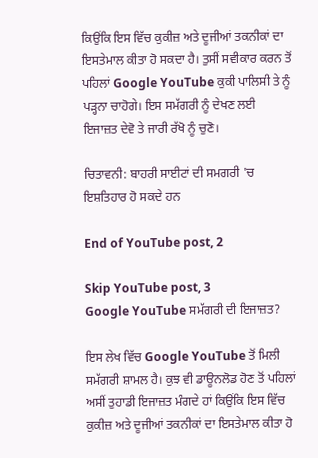ਕਿਉਂਕਿ ਇਸ ਵਿੱਚ ਕੁਕੀਜ਼ ਅਤੇ ਦੂਜੀਆਂ ਤਕਨੀਕਾਂ ਦਾ ਇਸਤੇਮਾਲ ਕੀਤਾ ਹੋ ਸਕਦਾ ਹੈ। ਤੁਸੀਂ ਸਵੀਕਾਰ ਕਰਨ ਤੋਂ ਪਹਿਲਾਂ Google YouTube ਕੁਕੀ ਪਾਲਿਸੀ ਤੇ ਨੂੰ ਪੜ੍ਹਨਾ ਚਾਹੋਗੇ। ਇਸ ਸਮੱਗਰੀ ਨੂੰ ਦੇਖਣ ਲਈ ਇਜਾਜ਼ਤ ਦੇਵੋ ਤੇ ਜਾਰੀ ਰੱਖੋ ਨੂੰ ਚੁਣੋ।

ਚਿਤਾਵਨੀ: ਬਾਹਰੀ ਸਾਈਟਾਂ ਦੀ ਸਮਗਰੀ 'ਚ ਇਸ਼ਤਿਹਾਰ ਹੋ ਸਕਦੇ ਹਨ

End of YouTube post, 2

Skip YouTube post, 3
Google YouTube ਸਮੱਗਰੀ ਦੀ ਇਜਾਜ਼ਤ?

ਇਸ ਲੇਖ ਵਿੱਚ Google YouTube ਤੋਂ ਮਿਲੀ ਸਮੱਗਰੀ ਸ਼ਾਮਲ ਹੈ। ਕੁਝ ਵੀ ਡਾਊਨਲੋਡ ਹੋਣ ਤੋਂ ਪਹਿਲਾਂ ਅਸੀਂ ਤੁਹਾਡੀ ਇਜਾਜ਼ਤ ਮੰਗਦੇ ਹਾਂ ਕਿਉਂਕਿ ਇਸ ਵਿੱਚ ਕੁਕੀਜ਼ ਅਤੇ ਦੂਜੀਆਂ ਤਕਨੀਕਾਂ ਦਾ ਇਸਤੇਮਾਲ ਕੀਤਾ ਹੋ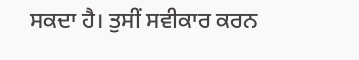ਸਕਦਾ ਹੈ। ਤੁਸੀਂ ਸਵੀਕਾਰ ਕਰਨ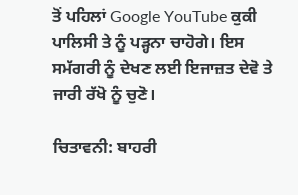ਤੋਂ ਪਹਿਲਾਂ Google YouTube ਕੁਕੀ ਪਾਲਿਸੀ ਤੇ ਨੂੰ ਪੜ੍ਹਨਾ ਚਾਹੋਗੇ। ਇਸ ਸਮੱਗਰੀ ਨੂੰ ਦੇਖਣ ਲਈ ਇਜਾਜ਼ਤ ਦੇਵੋ ਤੇ ਜਾਰੀ ਰੱਖੋ ਨੂੰ ਚੁਣੋ।

ਚਿਤਾਵਨੀ: ਬਾਹਰੀ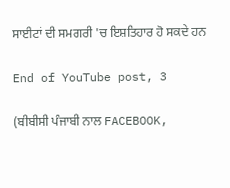ਸਾਈਟਾਂ ਦੀ ਸਮਗਰੀ 'ਚ ਇਸ਼ਤਿਹਾਰ ਹੋ ਸਕਦੇ ਹਨ

End of YouTube post, 3

(ਬੀਬੀਸੀ ਪੰਜਾਬੀ ਨਾਲ FACEBOOK,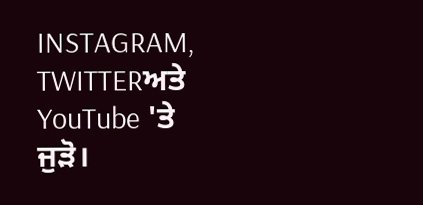INSTAGRAM, TWITTERਅਤੇ YouTube 'ਤੇ ਜੁੜੋ।